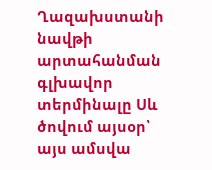Ղազախստանի նավթի արտահանման գլխավոր տերմինալը Սև ծովում այսօր՝ այս ամսվա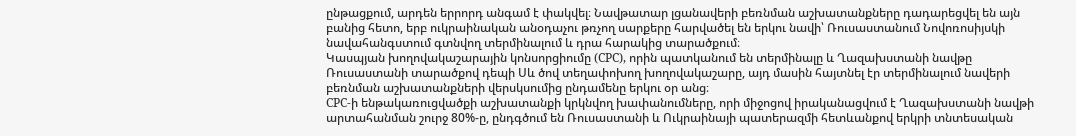ընթացքում, արդեն երրորդ անգամ է փակվել։ Նավթատար լցանավերի բեռնման աշխատանքները դադարեցվել են այն բանից հետո, երբ ուկրաինական անօդաչու թռչող սարքերը հարվածել են երկու նավի՝ Ռուսաստանում Նովոռոսիյսկի նավահանգստում գտնվող տերմինալում և դրա հարակից տարածքում։
Կասպյան խողովակաշարային կոնսորցիումը (CPC), որին պատկանում են տերմինալը և Ղազախստանի նավթը Ռուսաստանի տարածքով դեպի Սև ծով տեղափոխող խողովակաշարը, այդ մասին հայտնել էր տերմինալում նավերի բեռնման աշխատանքների վերսկսումից ընդամենը երկու օր անց։
CPC-ի ենթակառուցվածքի աշխատանքի կրկնվող խափանումները, որի միջոցով իրականացվում է Ղազախստանի նավթի արտահանման շուրջ 80%-ը, ընդգծում են Ռուսաստանի և Ուկրաինայի պատերազմի հետևանքով երկրի տնտեսական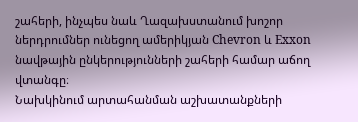շահերի, ինչպես նաև Ղազախստանում խոշոր ներդրումներ ունեցող ամերիկյան Chevron և Exxon նավթային ընկերությունների շահերի համար աճող վտանգը։
Նախկինում արտահանման աշխատանքների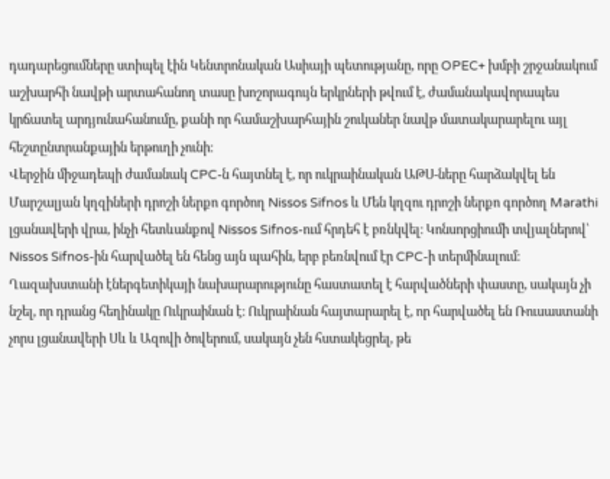դադարեցումները ստիպել էին Կենտրոնական Ասիայի պետությանը, որը OPEC+ խմբի շրջանակում աշխարհի նավթի արտահանող տասը խոշորագույն երկրների թվում է, ժամանակավորապես կրճատել արդյունահանումը, քանի որ համաշխարհային շուկաներ նավթ մատակարարելու այլ հեշտընտրանքային երթուղի չունի։
Վերջին միջադեպի ժամանակ CPC-ն հայտնել է, որ ուկրաինական ԱԹՍ-ները հարձակվել են Մարշալյան կղզիների դրոշի ներքո գործող Nissos Sifnos և Մեն կղզու դրոշի ներքո գործող Marathi լցանավերի վրա, ինչի հետևանքով Nissos Sifnos-ում հրդեհ է բռնկվել։ Կոնսորցիումի տվյալներով՝ Nissos Sifnos-ին հարվածել են հենց այն պահին, երբ բեռնվում էր CPC-ի տերմինալում։
Ղազախստանի էներգետիկայի նախարարությունը հաստատել է հարվածների փաստը, սակայն չի նշել, որ դրանց հեղինակը Ուկրաինան է։ Ուկրաինան հայտարարել է, որ հարվածել են Ռուսաստանի չորս լցանավերի Սև և Ազովի ծովերում, սակայն չեն հստակեցրել, թե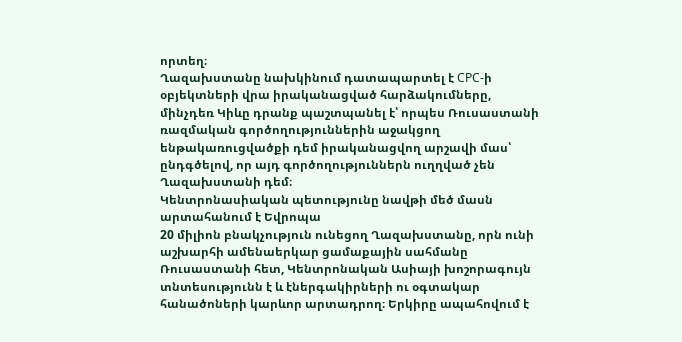որտեղ։
Ղազախստանը նախկինում դատապարտել է CPC-ի օբյեկտների վրա իրականացված հարձակումները, մինչդեռ Կիևը դրանք պաշտպանել է՝ որպես Ռուսաստանի ռազմական գործողություններին աջակցող ենթակառուցվածքի դեմ իրականացվող արշավի մաս՝ ընդգծելով, որ այդ գործողություններն ուղղված չեն Ղազախստանի դեմ։
Կենտրոնասիական պետությունը նավթի մեծ մասն արտահանում է Եվրոպա
20 միլիոն բնակչություն ունեցող Ղազախստանը, որն ունի աշխարհի ամենաերկար ցամաքային սահմանը Ռուսաստանի հետ, Կենտրոնական Ասիայի խոշորագույն տնտեսությունն է և էներգակիրների ու օգտակար հանածոների կարևոր արտադրող։ Երկիրը ապահովում է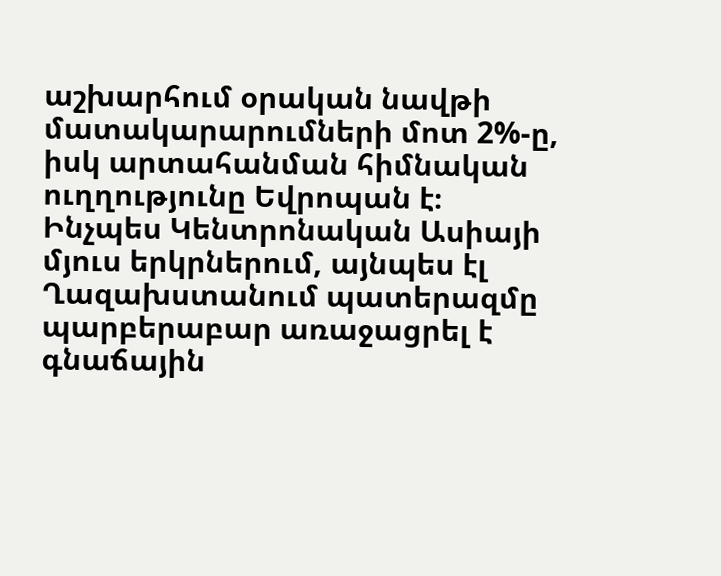աշխարհում օրական նավթի մատակարարումների մոտ 2%-ը, իսկ արտահանման հիմնական ուղղությունը Եվրոպան է։
Ինչպես Կենտրոնական Ասիայի մյուս երկրներում, այնպես էլ Ղազախստանում պատերազմը պարբերաբար առաջացրել է գնաճային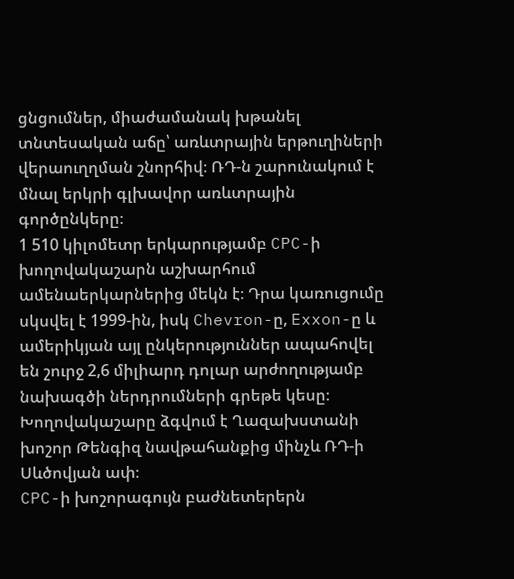ցնցումներ, միաժամանակ խթանել տնտեսական աճը՝ առևտրային երթուղիների վերաուղղման շնորհիվ։ ՌԴ-ն շարունակում է մնալ երկրի գլխավոր առևտրային գործընկերը։
1 510 կիլոմետր երկարությամբ CPC-ի խողովակաշարն աշխարհում ամենաերկարներից մեկն է։ Դրա կառուցումը սկսվել է 1999-ին, իսկ Chevron-ը, Exxon-ը և ամերիկյան այլ ընկերություններ ապահովել են շուրջ 2,6 միլիարդ դոլար արժողությամբ նախագծի ներդրումների գրեթե կեսը։ Խողովակաշարը ձգվում է Ղազախստանի խոշոր Թենգիզ նավթահանքից մինչև ՌԴ-ի Սևծովյան ափ։
CPC-ի խոշորագույն բաժնետերերն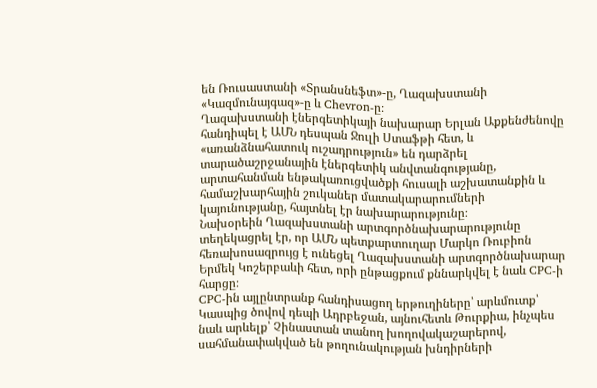են Ռուսաստանի «Տրանսնեֆտ»-ը, Ղազախստանի «Կազմունայգազ»-ը և Chevron-ը։
Ղազախստանի էներգետիկայի նախարար Երլան Աքքենժենովը հանդիպել է ԱՄՆ դեսպան Ջուլի Ստաֆթի հետ, և «առանձնահատուկ ուշադրություն» են դարձրել տարածաշրջանային էներգետիկ անվտանգությանը, արտահանման ենթակառուցվածքի հուսալի աշխատանքին և համաշխարհային շուկաներ մատակարարումների կայունությանը, հայտնել էր նախարարությունը։
Նախօրեին Ղազախստանի արտգործնախարարությունը տեղեկացրել էր, որ ԱՄՆ պետքարտուղար Մարկո Ռուբիոն հեռախոսազրույց է ունեցել Ղազախստանի արտգործնախարար Երմեկ Կոշերբաևի հետ, որի ընթացքում քննարկվել է նաև CPC-ի հարցը։
CPC-ին այլընտրանք հանդիսացող երթուղիները՝ արևմուտք՝ Կասպից ծովով դեպի Ադրբեջան, այնուհետև Թուրքիա, ինչպես նաև արևելք՝ Չինաստան տանող խողովակաշարերով, սահմանափակված են թողունակության խնդիրների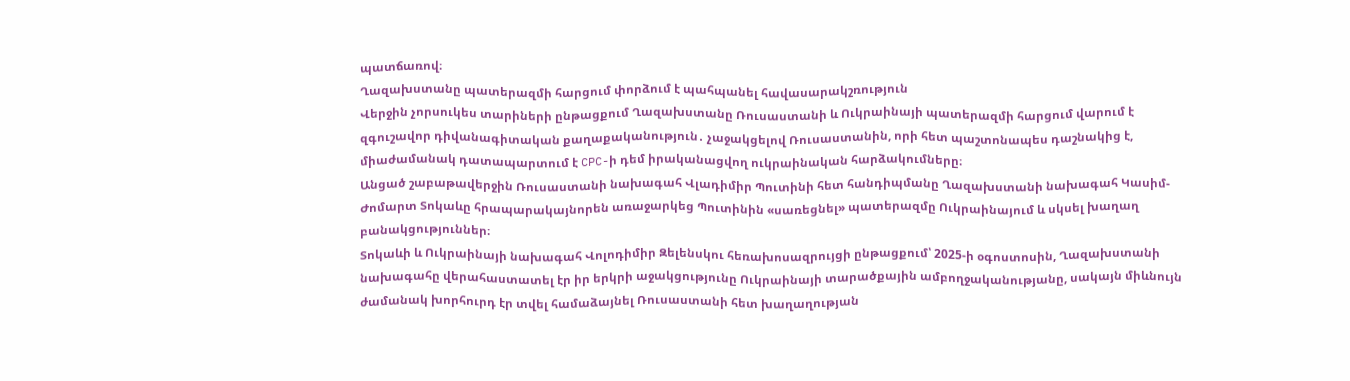պատճառով։
Ղազախստանը պատերազմի հարցում փորձում է պահպանել հավասարակշռություն
Վերջին չորսուկես տարիների ընթացքում Ղազախստանը Ռուսաստանի և Ուկրաինայի պատերազմի հարցում վարում է զգուշավոր դիվանագիտական քաղաքականություն․ չաջակցելով Ռուսաստանին, որի հետ պաշտոնապես դաշնակից է, միաժամանակ դատապարտում է CPC-ի դեմ իրականացվող ուկրաինական հարձակումները։
Անցած շաբաթավերջին Ռուսաստանի նախագահ Վլադիմիր Պուտինի հետ հանդիպմանը Ղազախստանի նախագահ Կասիմ-Ժոմարտ Տոկաևը հրապարակայնորեն առաջարկեց Պուտինին «սառեցնել» պատերազմը Ուկրաինայում և սկսել խաղաղ բանակցություններ։
Տոկաևի և Ուկրաինայի նախագահ Վոլոդիմիր Զելենսկու հեռախոսազրույցի ընթացքում՝ 2025-ի օգոստոսին, Ղազախստանի նախագահը վերահաստատել էր իր երկրի աջակցությունը Ուկրաինայի տարածքային ամբողջականությանը, սակայն միևնույն ժամանակ խորհուրդ էր տվել համաձայնել Ռուսաստանի հետ խաղաղության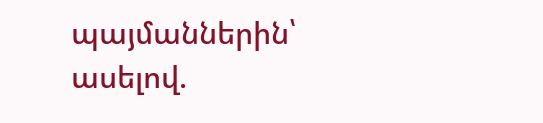պայմաններին՝ ասելով.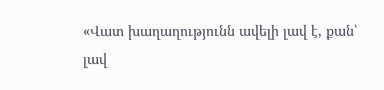«Վատ խաղաղությունն ավելի լավ է, քան՝ լավ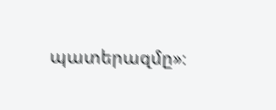պատերազմը»։